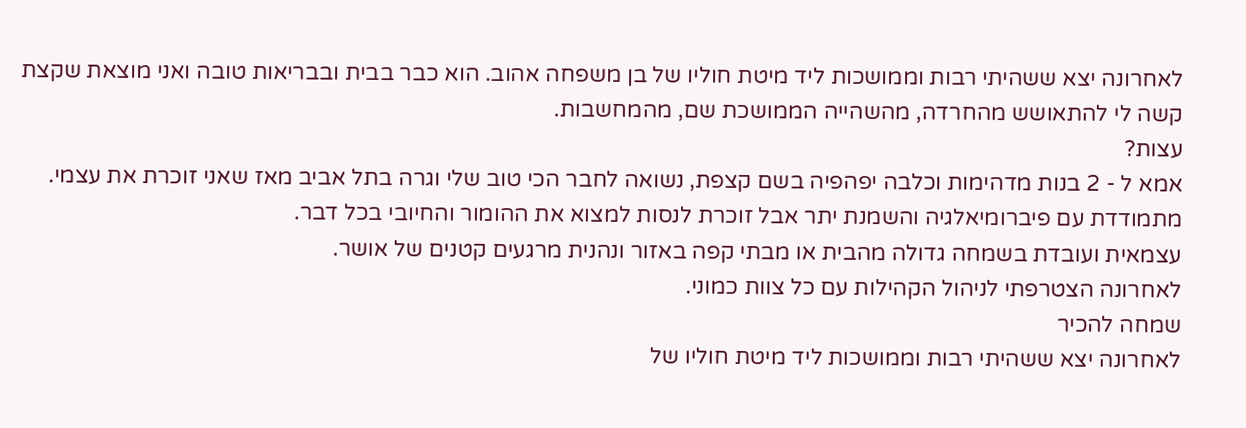לאחרונה יצא ששהיתי רבות וממושכות ליד מיטת חוליו של בן משפחה אהוב. הוא כבר בבית ובבריאות טובה ואני מוצאת שקצת קשה לי להתאושש מהחרדה, מהשהייה הממושכת שם, מהמחשבות.
עצות?
אמא ל - 2 בנות מדהימות וכלבה יפהפיה בשם קצפת, נשואה לחבר הכי טוב שלי וגרה בתל אביב מאז שאני זוכרת את עצמי. מתמודדת עם פיברומיאלגיה והשמנת יתר אבל זוכרת לנסות למצוא את ההומור והחיובי בכל דבר.
עצמאית ועובדת בשמחה גדולה מהבית או מבתי קפה באזור ונהנית מרגעים קטנים של אושר.
לאחרונה הצטרפתי לניהול הקהילות עם כל צוות כמוני.
שמחה להכיר
לאחרונה יצא ששהיתי רבות וממושכות ליד מיטת חוליו של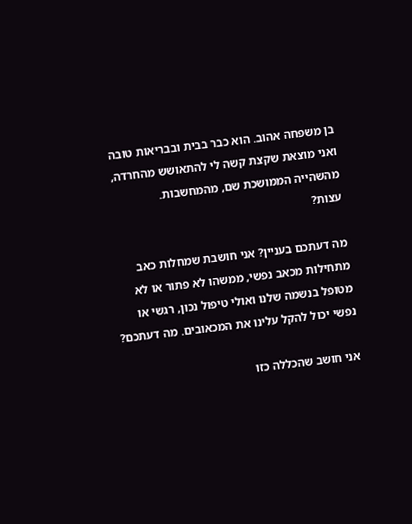בן משפחה אהוב. הוא כבר בבית ובבריאות טובה ואני מוצאת שקצת קשה לי להתאושש מהחרדה, מהשהייה הממושכת שם, מהמחשבות.
עצות?

מה דעתכם בעניין? אני חושבת שמחלות כאב מתחילות מכאב נפשי, ממשהו לא פתור או לא מטופל בנשמה שלנו ואולי טיפול נכון, רגשי או נפשי יכול להקל עלינו את המכאובים. מה דעתכם?

אני חושב שהכללה כזו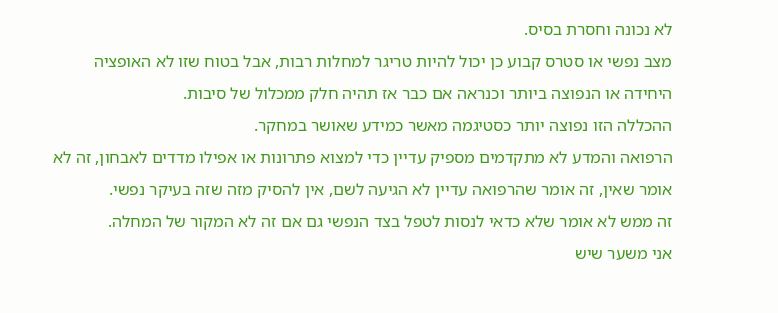לא נכונה וחסרת בסיס.
מצב נפשי או סטרס קבוע כן יכול להיות טריגר למחלות רבות, אבל בטוח שזו לא האופציה היחידה או הנפוצה ביותר וכנראה אם כבר אז תהיה חלק ממכלול של סיבות.
ההכללה הזו נפוצה יותר כסטיגמה מאשר כמידע שאושר במחקר.
הרפואה והמדע לא מתקדמים מספיק עדיין כדי למצוא פתרונות או אפילו מדדים לאבחון, זה לא אומר שאין, זה אומר שהרפואה עדיין לא הגיעה לשם, אין להסיק מזה שזה בעיקר נפשי.
זה ממש לא אומר שלא כדאי לנסות לטפל בצד הנפשי גם אם זה לא המקור של המחלה.
אני משער שיש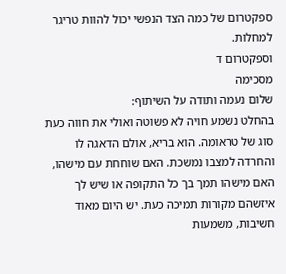ספקטרום של כמה הצד הנפשי יכול להוות טריגר למחלות.
וספקטרום ד
מסכימה
שלום נעמה ותודה על השיתוף:
בהחלט נשמע חויה לא פשוטה ואולי את חווה כעת סוג של טראומה. הוא בריא, אולם הדאגה לו והחרדה למצבו נמשכת. האם שוחחת עם מישהו, האם מישהו תמך בך כל התקופה או שיש לך איזשהם מקורות תמיכה כעת. יש היום מאוד חשיבות, משמעות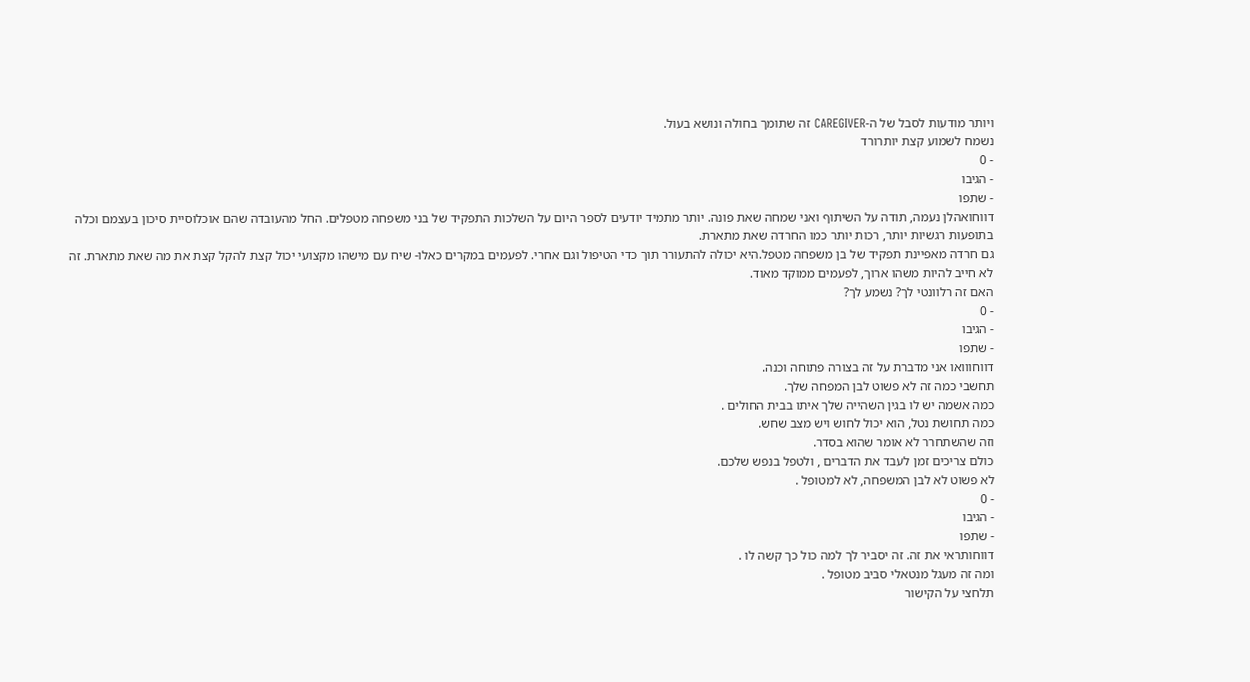ויותר מודעות לסבל של ה-CAREGIVER זה שתומך בחולה ונושא בעול.
נשמח לשמוע קצת יותרורד
- 0
- הגיבו
- שתפו
דווחואהלן נעמה, תודה על השיתוף ואני שמחה שאת פונה. יותר מתמיד יודעים לספר היום על השלכות התפקיד של בני משפחה מטפלים. החל מהעובדה שהם אוכלוסיית סיכון בעצמם וכלה בתופעות רגשיות יותר, רכות יותר כמו החרדה שאת מתארת.
גם חרדה מאפיינת תפקיד של בן משפחה מטפל.היא יכולה להתעורר תוך כדי הטיפול וגם אחרי. לפעמים במקרים כאלו- שיח עם מישהו מקצועי יכול קצת להקל קצת את מה שאת מתארת. זה לא חייב להיות משהו ארוך, לפעמים ממוקד מאוד.
האם זה רלוונטי לך? נשמע לך?
- 0
- הגיבו
- שתפו
דווחווואו אני מדברת על זה בצורה פתוחה וכנה.
תחשבי כמה זה לא פשוט לבן המפחה שלך.
כמה אשמה יש לו בגין השהייה שלך איתו בבית החולים .
כמה תחושת נטל, הוא יכול לחוש ויש מצב שחש.
וזה שהשתחרר לא אומר שהוא בסדר.
כולם צריכים זמן לעבד את הדברים , ולטפל בנפש שלכם.
לא פשוט לא לבן המשפחה, לא למטופל .
- 0
- הגיבו
- שתפו
דווחותראי את זה. זה יסביר לך למה כול כך קשה לו .
ומה זה מעגל מנטאלי סביב מטופל .
תלחצי על הקישור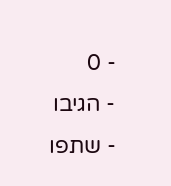- 0
- הגיבו
- שתפו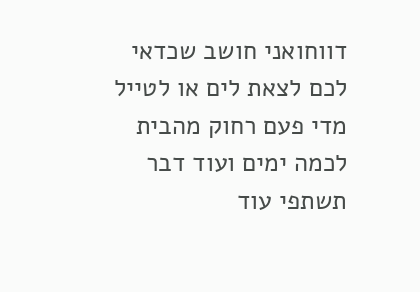דווחואני חושב שכדאי לכם לצאת לים או לטייל מדי פעם רחוק מהבית לכמה ימים ועוד דבר תשתפי עוד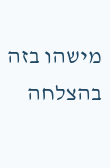מישהו בזה בהצלחה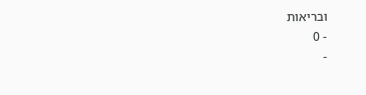ובריאות
- 0
-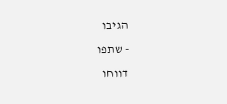הגיבו
- שתפו
דווחו